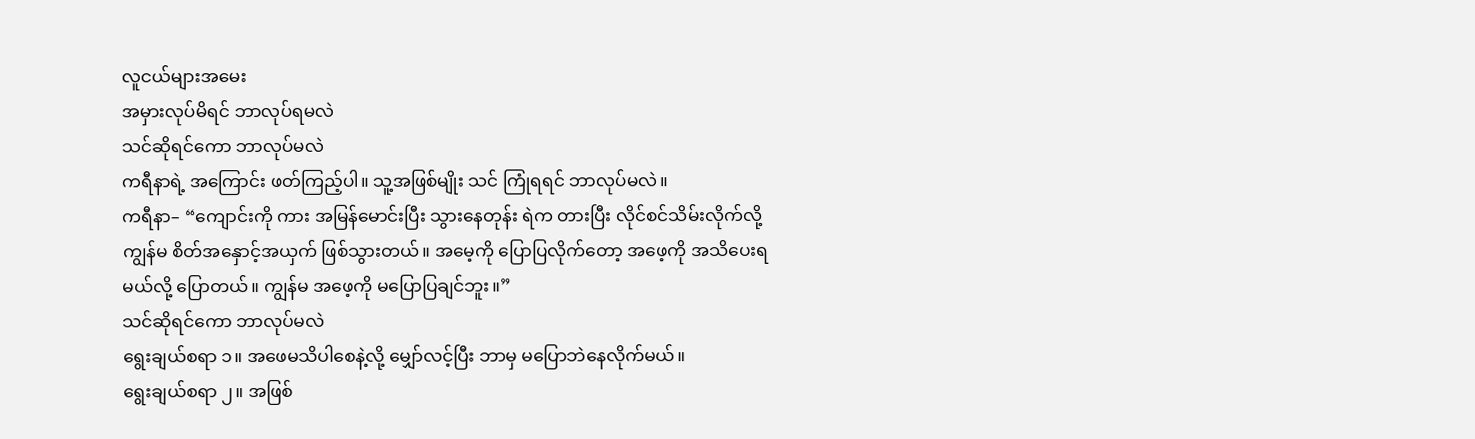လူငယ်များအမေး
အမှားလုပ်မိရင် ဘာလုပ်ရမလဲ
သင်ဆိုရင်ကော ဘာလုပ်မလဲ
ကရီနာရဲ့ အကြောင်း ဖတ်ကြည့်ပါ။ သူ့အဖြစ်မျိုး သင် ကြုံရရင် ဘာလုပ်မလဲ။
ကရီနာ– “ကျောင်းကို ကား အမြန်မောင်းပြီး သွားနေတုန်း ရဲက တားပြီး လိုင်စင်သိမ်းလိုက်လို့ ကျွန်မ စိတ်အနှောင့်အယှက် ဖြစ်သွားတယ်။ အမေ့ကို ပြောပြလိုက်တော့ အဖေ့ကို အသိပေးရမယ်လို့ ပြောတယ်။ ကျွန်မ အဖေ့ကို မပြောပြချင်ဘူး။”
သင်ဆိုရင်ကော ဘာလုပ်မလဲ
ရွေးချယ်စရာ ၁။ အဖေမသိပါစေနဲ့လို့ မျှော်လင့်ပြီး ဘာမှ မပြောဘဲနေလိုက်မယ်။
ရွေးချယ်စရာ ၂။ အဖြစ်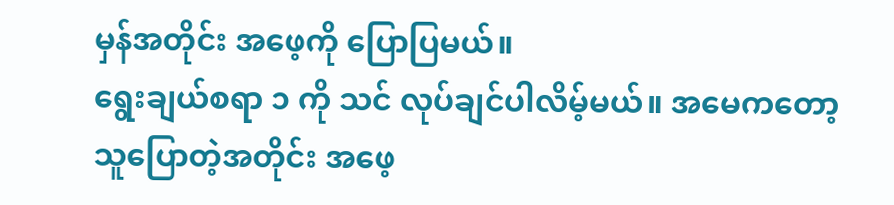မှန်အတိုင်း အဖေ့ကို ပြောပြမယ်။
ရွေးချယ်စရာ ၁ ကို သင် လုပ်ချင်ပါလိမ့်မယ်။ အမေကတော့ သူပြောတဲ့အတိုင်း အဖေ့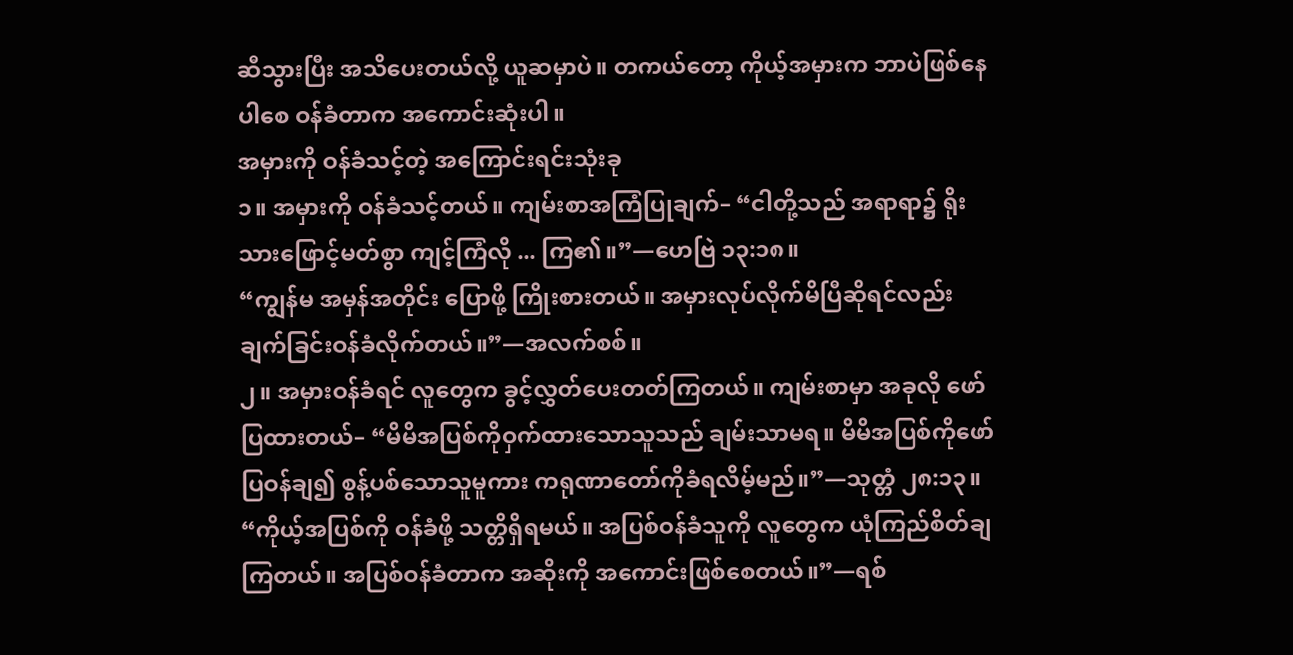ဆီသွားပြီး အသိပေးတယ်လို့ ယူဆမှာပဲ။ တကယ်တော့ ကိုယ့်အမှားက ဘာပဲဖြစ်နေပါစေ ဝန်ခံတာက အကောင်းဆုံးပါ။
အမှားကို ဝန်ခံသင့်တဲ့ အကြောင်းရင်းသုံးခု
၁။ အမှားကို ဝန်ခံသင့်တယ်။ ကျမ်းစာအကြံပြုချက်– “ငါတို့သည် အရာရာ၌ ရိုးသားဖြောင့်မတ်စွာ ကျင့်ကြံလို ... ကြ၏။”—ဟေဗြဲ ၁၃:၁၈။
“ကျွန်မ အမှန်အတိုင်း ပြောဖို့ ကြိုးစားတယ်။ အမှားလုပ်လိုက်မိပြီဆိုရင်လည်း ချက်ခြင်းဝန်ခံလိုက်တယ်။”—အလက်စစ်။
၂။ အမှားဝန်ခံရင် လူတွေက ခွင့်လွှတ်ပေးတတ်ကြတယ်။ ကျမ်းစာမှာ အခုလို ဖော်ပြထားတယ်– “မိမိအပြစ်ကိုဝှက်ထားသောသူသည် ချမ်းသာမရ။ မိမိအပြစ်ကိုဖော်ပြဝန်ချ၍ စွန့်ပစ်သောသူမူကား ကရုဏာတော်ကိုခံရလိမ့်မည်။”—သုတ္တံ ၂၈:၁၃။
“ကိုယ့်အပြစ်ကို ဝန်ခံဖို့ သတ္တိရှိရမယ်။ အပြစ်ဝန်ခံသူကို လူတွေက ယုံကြည်စိတ်ချကြတယ်။ အပြစ်ဝန်ခံတာက အဆိုးကို အကောင်းဖြစ်စေတယ်။”—ရစ်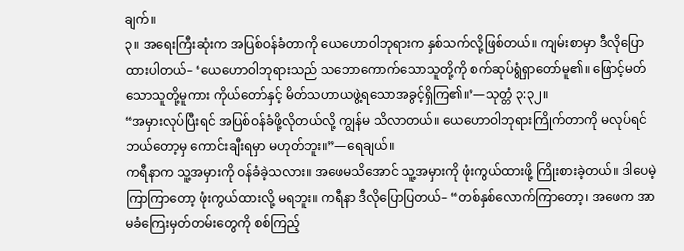ချက်။
၃။ အရေးကြီးဆုံးက အပြစ်ဝန်ခံတာကို ယေဟောဝါဘုရားက နှစ်သက်လို့ဖြစ်တယ်။ ကျမ်းစာမှာ ဒီလိုပြောထားပါတယ်– ‘ယေဟောဝါဘုရားသည် သဘောကောက်သောသူတို့ကို စက်ဆုပ်ရွံရှာတော်မူ၏။ ဖြောင့်မတ်သောသူတို့မူကား ကိုယ်တော်နှင့် မိတ်သဟာယဖွဲ့ရသောအခွင့်ရှိကြ၏။’—သုတ္တံ ၃:၃၂။
“အမှားလုပ်ပြီးရင် အပြစ်ဝန်ခံဖို့လိုတယ်လို့ ကျွန်မ သိလာတယ်။ ယေဟောဝါဘုရားကြိုက်တာကို မလုပ်ရင် ဘယ်တော့မှ ကောင်းချီးရမှာ မဟုတ်ဘူး။”—ရေချယ်။
ကရီနာက သူ့အမှားကို ဝန်ခံခဲ့သလား။ အဖေမသိအောင် သူ့အမှားကို ဖုံးကွယ်ထားဖို့ ကြိုးစားခဲ့တယ်။ ဒါပေမဲ့ ကြာကြာတော့ ဖုံးကွယ်ထားလို့ မရဘူး။ ကရီနာ ဒီလိုပြောပြတယ်– “တစ်နှစ်လောက်ကြာတော့၊ အဖေက အာမခံကြေးမှတ်တမ်းတွေကို စစ်ကြည့်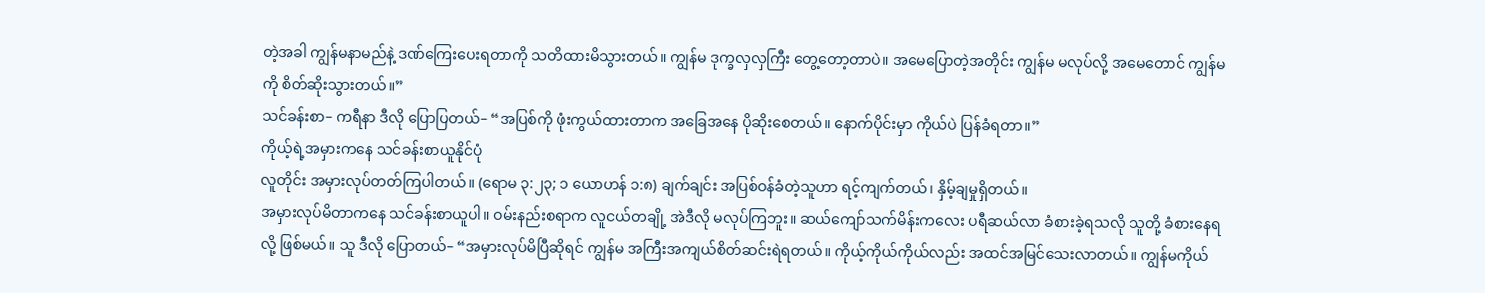တဲ့အခါ ကျွန်မနာမည်နဲ့ ဒဏ်ကြေးပေးရတာကို သတိထားမိသွားတယ်။ ကျွန်မ ဒုက္ခလှလှကြီး တွေ့တော့တာပဲ။ အမေပြောတဲ့အတိုင်း ကျွန်မ မလုပ်လို့ အမေတောင် ကျွန်မကို စိတ်ဆိုးသွားတယ်။”
သင်ခန်းစာ– ကရီနာ ဒီလို ပြောပြတယ်– “အပြစ်ကို ဖုံးကွယ်ထားတာက အခြေအနေ ပိုဆိုးစေတယ်။ နောက်ပိုင်းမှာ ကိုယ်ပဲ ပြန်ခံရတာ။”
ကိုယ့်ရဲ့အမှားကနေ သင်ခန်းစာယူနိုင်ပုံ
လူတိုင်း အမှားလုပ်တတ်ကြပါတယ်။ (ရောမ ၃:၂၃; ၁ ယောဟန် ၁:၈) ချက်ချင်း အပြစ်ဝန်ခံတဲ့သူဟာ ရင့်ကျက်တယ်၊ နှိမ့်ချမှုရှိတယ်။
အမှားလုပ်မိတာကနေ သင်ခန်းစာယူပါ။ ဝမ်းနည်းစရာက လူငယ်တချို့ အဲဒီလို မလုပ်ကြဘူး။ ဆယ်ကျော်သက်မိန်းကလေး ပရီဆယ်လာ ခံစားခဲ့ရသလို သူတို့ ခံစားနေရလို့ ဖြစ်မယ်။ သူ ဒီလို ပြောတယ်– “အမှားလုပ်မိပြီဆိုရင် ကျွန်မ အကြီးအကျယ်စိတ်ဆင်းရဲရတယ်။ ကိုယ့်ကိုယ်ကိုယ်လည်း အထင်အမြင်သေးလာတယ်။ ကျွန်မကိုယ်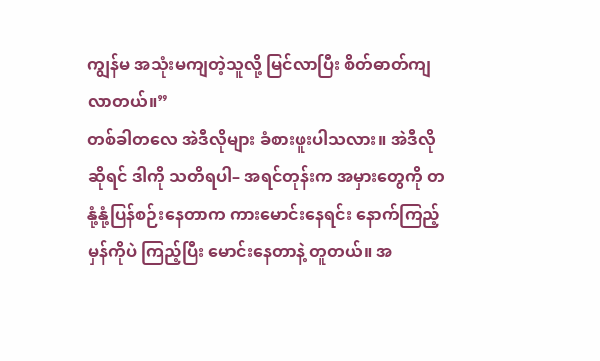ကျွန်မ အသုံးမကျတဲ့သူလို့ မြင်လာပြီး စိတ်ဓာတ်ကျလာတယ်။”
တစ်ခါတလေ အဲဒီလိုများ ခံစားဖူးပါသလား။ အဲဒီလိုဆိုရင် ဒါကို သတိရပါ– အရင်တုန်းက အမှားတွေကို တနုံ့နုံ့ပြန်စဉ်းနေတာက ကားမောင်းနေရင်း နောက်ကြည့်မှန်ကိုပဲ ကြည့်ပြီး မောင်းနေတာနဲ့ တူတယ်။ အ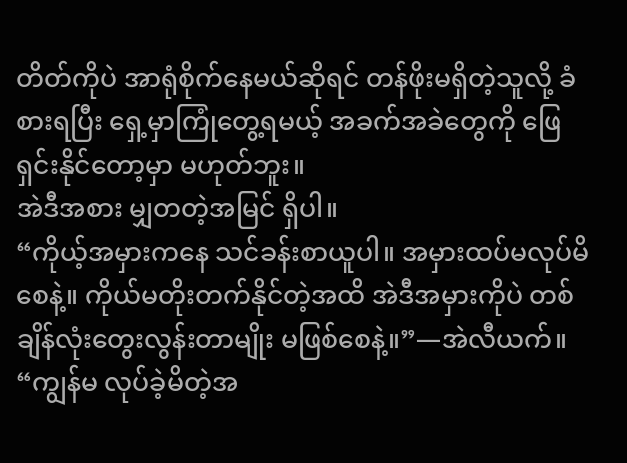တိတ်ကိုပဲ အာရုံစိုက်နေမယ်ဆိုရင် တန်ဖိုးမရှိတဲ့သူလို့ ခံစားရပြီး ရှေ့မှာကြုံတွေ့ရမယ့် အခက်အခဲတွေကို ဖြေရှင်းနိုင်တော့မှာ မဟုတ်ဘူး။
အဲဒီအစား မျှတတဲ့အမြင် ရှိပါ။
“ကိုယ့်အမှားကနေ သင်ခန်းစာယူပါ။ အမှားထပ်မလုပ်မိစေနဲ့။ ကိုယ်မတိုးတက်နိုင်တဲ့အထိ အဲဒီအမှားကိုပဲ တစ်ချိန်လုံးတွေးလွန်းတာမျိုး မဖြစ်စေနဲ့။”—အဲလီယက်။
“ကျွန်မ လုပ်ခဲ့မိတဲ့အ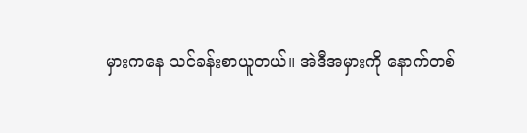မှားကနေ သင်ခန်းစာယူတယ်။ အဲဒီအမှားကို နောက်တစ်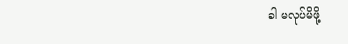ခါ မလုပ်မိဖို့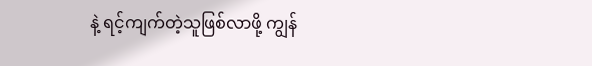နဲ့ ရင့်ကျက်တဲ့သူဖြစ်လာဖို့ ကျွန်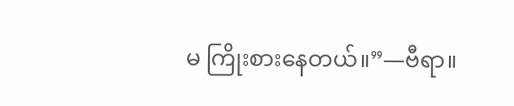မ ကြိုးစားနေတယ်။”—ဗီရာ။